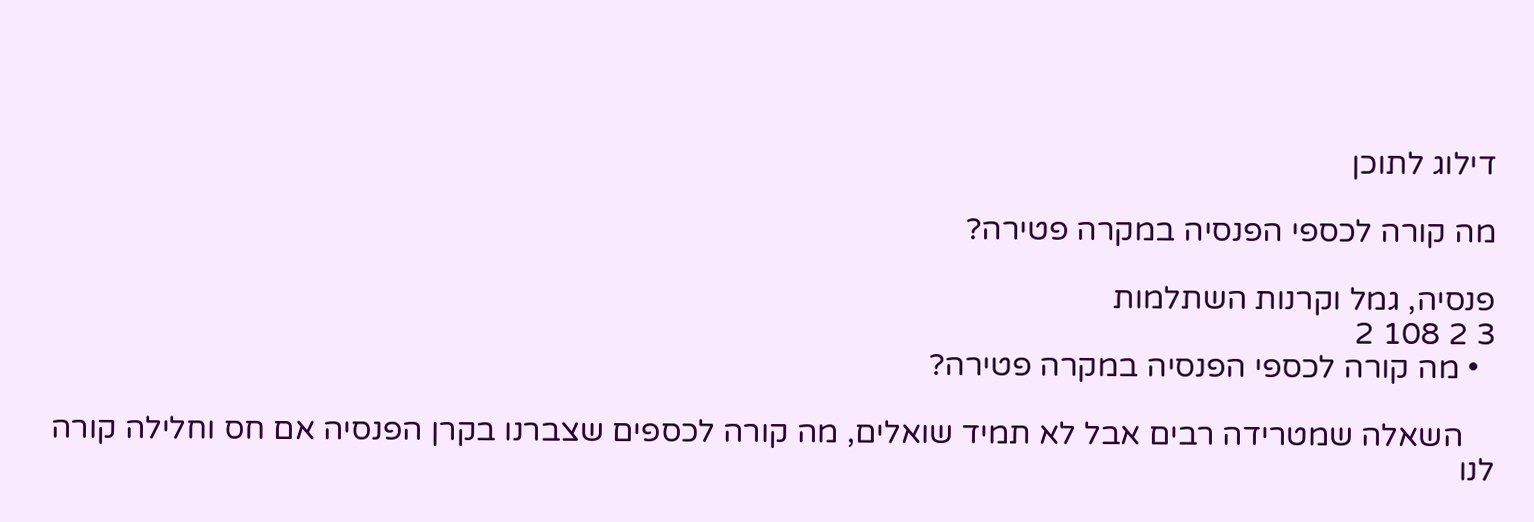דילוג לתוכן

מה קורה לכספי הפנסיה במקרה פטירה?

פנסיה, גמל וקרנות השתלמות
3 2 108 2
  • מה קורה לכספי הפנסיה במקרה פטירה?

    השאלה שמטרידה רבים אבל לא תמיד שואלים, מה קורה לכספים שצברנו בקרן הפנסיה אם חס וחלילה קורה לנו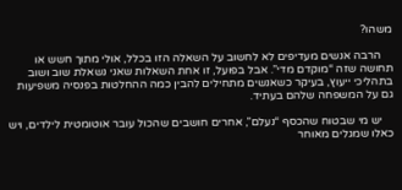משהו?

    הרבה אנשים מעדיפים לא לחשוב על השאלה הזו בכלל, אולי מתוך חשש או תחושה שזה “מוקדם מדי”. אבל בפועל, זו אחת השאלות שאני נשאלת שוב ושוב בתהליכי ייעוץ, בעיקר כשאנשים מתחילים להבין כמה ההחלטות בפנסיה משפיעות גם על המשפחה שלהם בעתיד.

    יש מי שבטוח שהכסף “נעלם”, אחרים חושבים שהכול עובר אוטומטית לילדים, ויש כאלו שמגלים מאוחר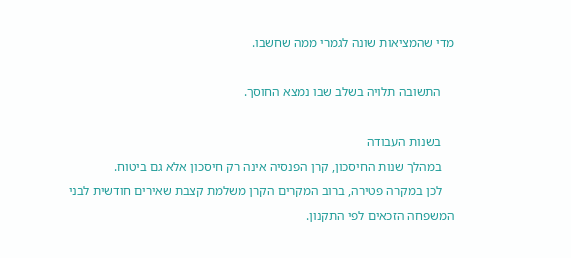מדי שהמציאות שונה לגמרי ממה שחשבו.

    התשובה תלויה בשלב שבו נמצא החוסך.

    בשנות העבודה
    במהלך שנות החיסכון, קרן הפנסיה אינה רק חיסכון אלא גם ביטוח.
    לכן במקרה פטירה, ברוב המקרים הקרן משלמת קצבת שאירים חודשית לבני המשפחה הזכאים לפי התקנון.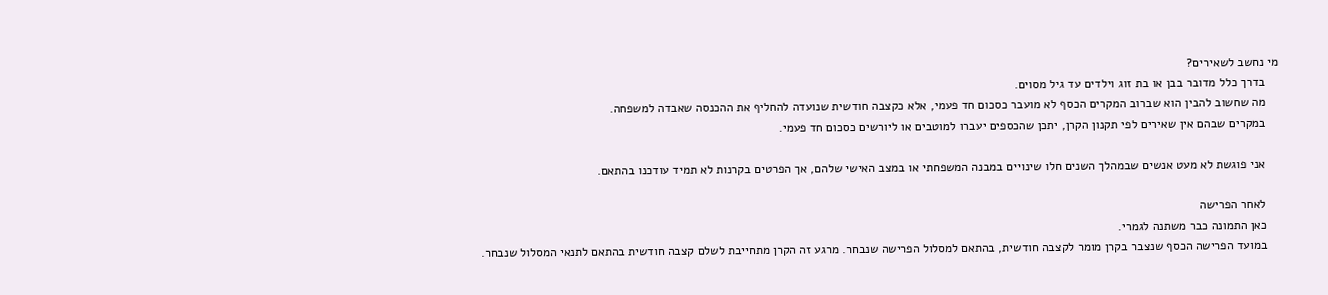מי נחשב לשאירים?
    בדרך כלל מדובר בבן או בת זוג וילדים עד גיל מסוים.
    מה שחשוב להבין הוא שברוב המקרים הכסף לא מועבר כסכום חד פעמי, אלא כקצבה חודשית שנועדה להחליף את ההכנסה שאבדה למשפחה.
    במקרים שבהם אין שאירים לפי תקנון הקרן, יתכן שהכספים יעברו למוטבים או ליורשים כסכום חד פעמי.

    אני פוגשת לא מעט אנשים שבמהלך השנים חלו שינויים במבנה המשפחתי או במצב האישי שלהם, אך הפרטים בקרנות לא תמיד עודכנו בהתאם.

    לאחר הפרישה
    כאן התמונה כבר משתנה לגמרי.
    במועד הפרישה הכסף שנצבר בקרן מומר לקצבה חודשית, בהתאם למסלול הפרישה שנבחר. מרגע זה הקרן מתחייבת לשלם קצבה חודשית בהתאם לתנאי המסלול שנבחר.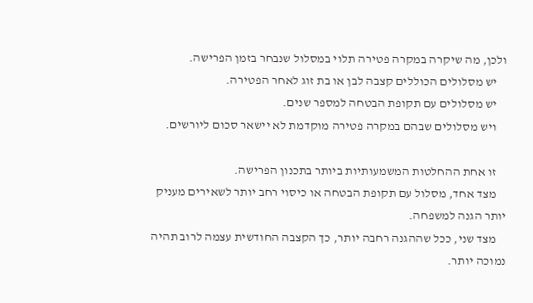ולכן, מה שיקרה במקרה פטירה תלוי במסלול שנבחר בזמן הפרישה.
    יש מסלולים הכוללים קצבה לבן או בת זוג לאחר הפטירה.
    יש מסלולים עם תקופת הבטחה למספר שנים.
    ויש מסלולים שבהם במקרה פטירה מוקדמת לא יישאר סכום ליורשים.

    זו אחת ההחלטות המשמעותיות ביותר בתכנון הפרישה.
    מצד אחד, מסלול עם תקופת הבטחה או כיסוי רחב יותר לשאירים מעניק יותר הגנה למשפחה.
    מצד שני, ככל שההגנה רחבה יותר, כך הקצבה החודשית עצמה לרוב תהיה נמוכה יותר.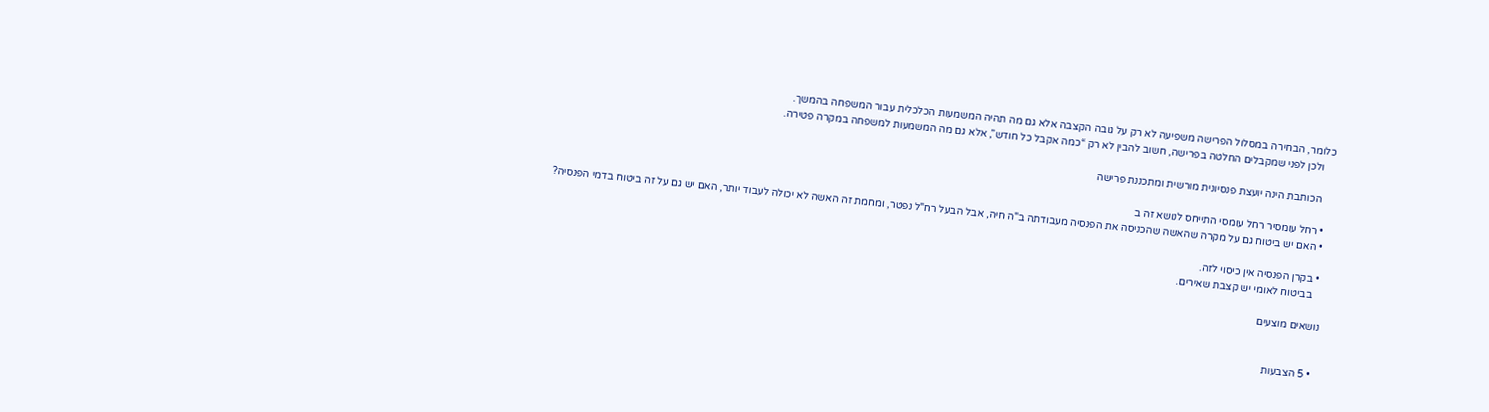כלומר, הבחירה במסלול הפרישה משפיעה לא רק על גובה הקצבה אלא גם מה תהיה המשמעות הכלכלית עבור המשפחה בהמשך.
    ולכן לפני שמקבלים החלטה בפרישה, חשוב להבין לא רק “כמה אקבל כל חודש”, אלא גם מה המשמעות למשפחה במקרה פטירה.

    הכותבת הינה יועצת פנסיונית מורשית ומתכננת פרישה

  • רחל עומסיר רחל עומסי התייחס לנושא זה ב
  • האם יש ביטוח גם על מקרה שהאשה שהכניסה את הפנסיה מעבודתה ב"ה חיה, אבל הבעל רח"ל נפטר, ומחמת זה האשה לא יכולה לעבוד יותר, האם יש גם על זה ביטוח בדמי הפנסיה?

  • בקרן הפנסיה אין כיסוי לזה.
    בביטוח לאומי יש קצבת שאירים.

נושאים מוצעים


  • 5 הצבעות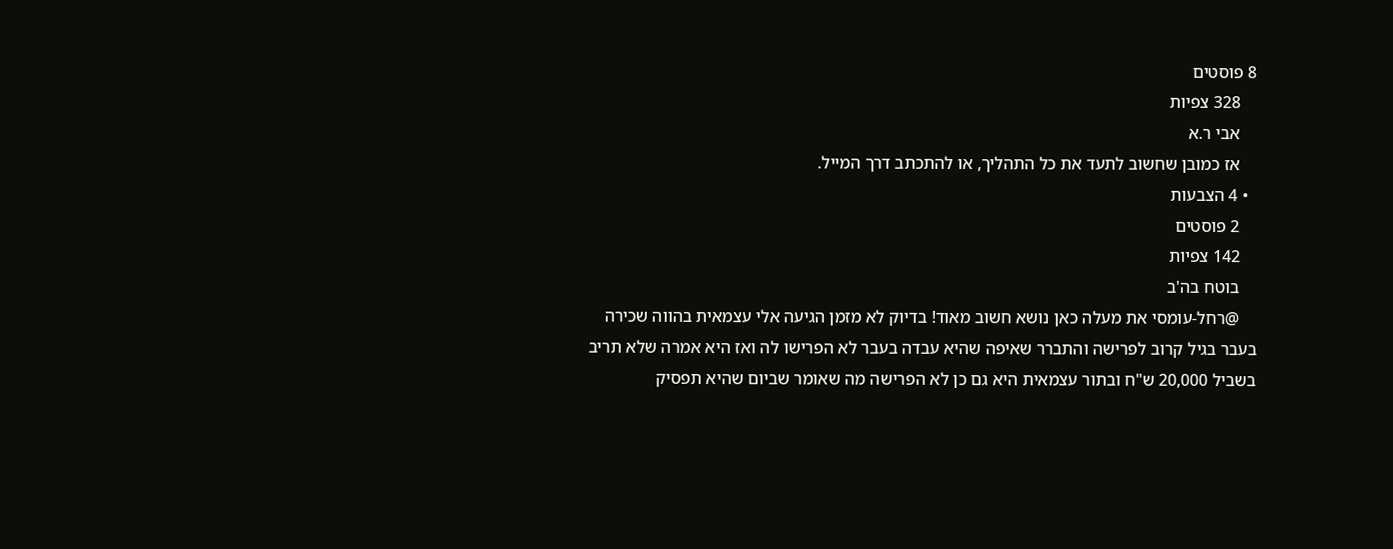8 פוסטים
    328 צפיות
    אבי ר.א
    אז כמובן שחשוב לתעד את כל התהליך, או להתכתב דרך המייל.
  • 4 הצבעות
    2 פוסטים
    142 צפיות
    בוטח בה'ב
    @רחל-עומסי את מעלה כאן נושא חשוב מאוד! בדיוק לא מזמן הגיעה אלי עצמאית בהווה שכירה בעבר בגיל קרוב לפרישה והתברר שאיפה שהיא עבדה בעבר לא הפרישו לה ואז היא אמרה שלא תריב בשביל 20,000 ש"ח ובתור עצמאית היא גם כן לא הפרישה מה שאומר שביום שהיא תפסיק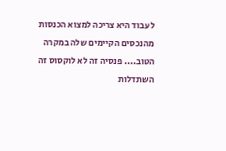לעבוד היא צריכה למצוא הכנסות מהנכסים הקיימים שלה במקרה הטוב.... פנסיה זה לא לוקסוס זה השתדלות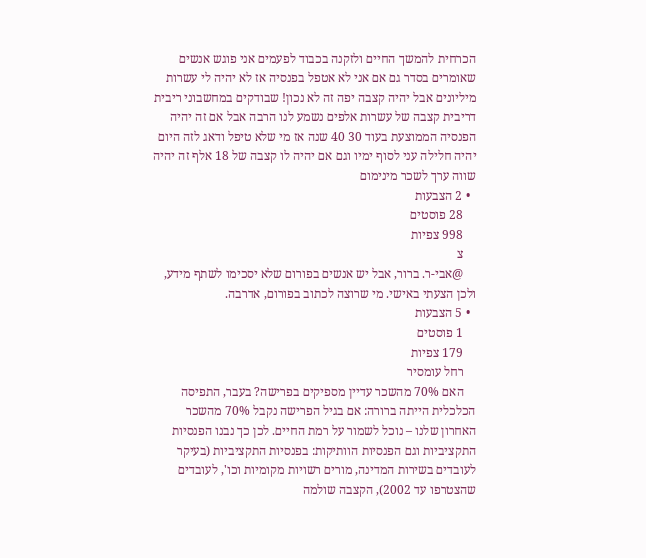הכרחית להמשך החיים ולזקנה בכבוד לפעמים אני פוגש אנשים שאומרים בסדר גם אם אני לא אטפל בפנסיה אז לא יהיה לי עשרות מיליונים אבל יהיה קצבה יפה זה לא נכון! שבודקים במחשבוני ריבית דריבית קצבה של עשרות אלפים נשמע לנו הרבה אבל אם זה יהיה הפנסיה הממוצעת בעוד 30 40 שנה אז מי שלא טיפל ודאג לזה היום יהיה חלילה עני לסוף ימיו וגם אם יהיה לו קצבה של 18 אלף זה יהיה שווה ערך לשכר מינימום
  • 2 הצבעות
    28 פוסטים
    998 צפיות
    צ
    @אבי-ר. ברור, אבל יש אנשים בפורום שלא יסכימו לשתף מידע, ולכן הצעתי באישי. מי שרוצה לכתוב בפורום, אדרבה.
  • 5 הצבעות
    1 פוסטים
    179 צפיות
    רחל עומסיר
    האם 70% מהשכר עדיין מספיקים בפרישה? בעבר, התפיסה הכלכלית הייתה ברורה: אם בגיל הפרישה נקבל 70% מהשכר האחרון שלנו – נוכל לשמור על רמת החיים. לכן כך נבנו הפנסיות התקציביות וגם הפנסיות הוותיקות: בפנסיות התקציביות (בעיקר לעובדים בשירות המדינה, מורים רשויות מקומיות וכו', לעובדים שהצטרפו עד 2002), הקצבה שולמה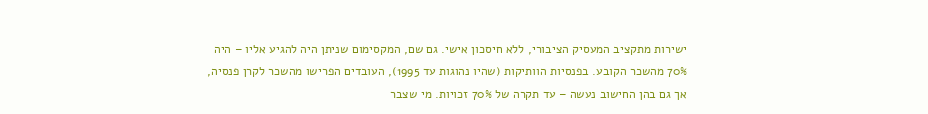ישירות מתקציב המעסיק הציבורי, ללא חיסכון אישי. גם שם, המקסימום שניתן היה להגיע אליו – היה 70% מהשכר הקובע. בפנסיות הוותיקות (שהיו נהוגות עד 1995), העובדים הפרישו מהשכר לקרן פנסיה, אך גם בהן החישוב נעשה – עד תקרה של 70% זכויות. מי שצבר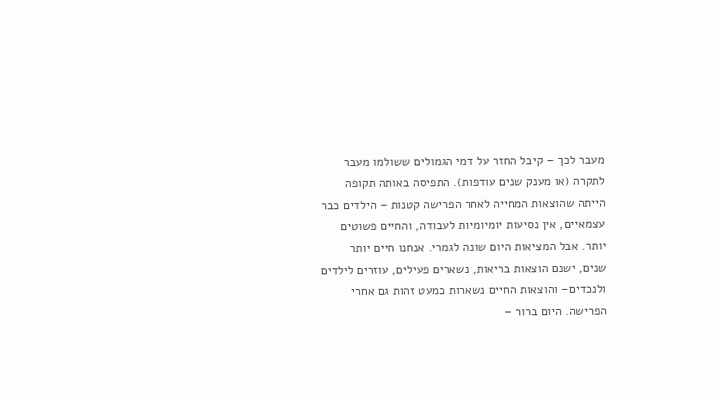מעבר לכך – קיבל החזר על דמי הגמולים ששולמו מעבר לתקרה (או מענק שנים עודפות). התפיסה באותה תקופה הייתה שהוצאות המחייה לאחר הפרישה קטנות – הילדים כבר עצמאיים, אין נסיעות יומיומיות לעבודה, והחיים פשוטים יותר. אבל המציאות היום שונה לגמרי. אנחנו חיים יותר שנים, ישנם הוצאות בריאות, נשארים פעילים, עוזרים לילדים ולנכדים– והוצאות החיים נשארות כמעט זהות גם אחרי הפרישה. היום ברור –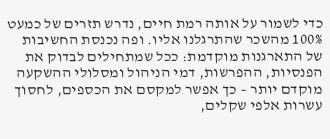כדי לשמור על אותה רמת חיים, נדרש תזרים של כמעט 100% מהשכר שהתרגלנו אליו. ופה נכנסת החשיבות של התארגנות מוקדמת: ככל שמתחילים לבדוק את הפנסיות, ההפרשות, דמי הניהול ומסלולי ההשקעה מוקדם יותר – כך אפשר למקסם את הכספים, לחסוך עשרות אלפי שקלים,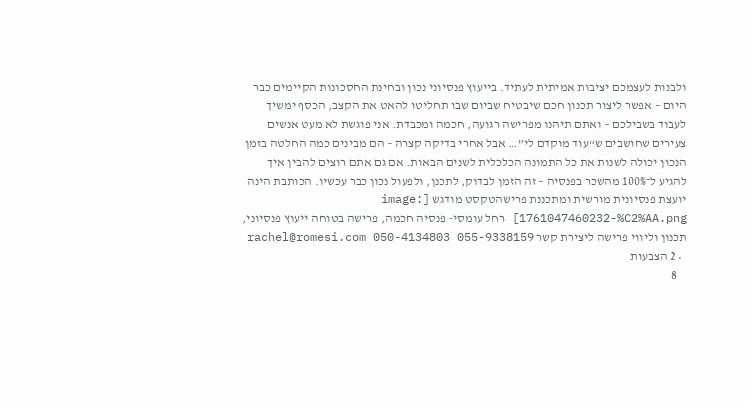ולבנות לעצמכם יציבות אמיתית לעתיד. בייעוץ פנסיוני נכון ובחינת החסכונות הקיימים כבר היום – אפשר ליצור תכנון חכם שיבטיח שביום שבו תחליטו להאט את הקצב, הכסף ימשיך לעבוד בשבילכם – ואתם תיהנו מפרישה רגועה, חכמה ומכבדת. אני פוגשת לא מעט אנשים צעירים שחושבים ש“עוד מוקדם לי”… אבל אחרי בדיקה קצרה – הם מבינים כמה החלטה בזמן הנכון יכולה לשנות את כל התמונה הכלכלית לשנים הבאות. אם גם אתם רוצים להבין איך להגיע ל־100% מהשכר בפנסיה – זה הזמן לבדוק, לתכנן, ולפעול נכון כבר עכשיו. הכותבת הינה יועצת פנסיונית מורשית ומתכננת פרישהטקסט מודגש [image: 1761047460232-%C2%AA.png] רחל עומסי- פנסיה חכמה, פרישה בטוחה ייעוץ פנסיוני, תכנון וליווי פרישה ליצירת קשר rachel@romesi.com 050-4134803 055-9338159
  • 2 הצבעות
    8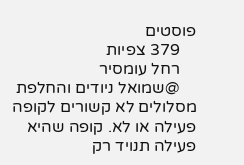פוסטים
    379 צפיות
    רחל עומסיר
    @שמואל ניודים והחלפת מסלולים לא קשורים לקופה פעילה או לא. קופה שהיא פעילה תנויד רק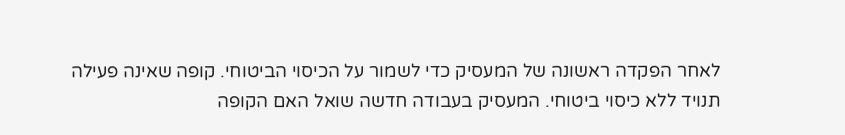לאחר הפקדה ראשונה של המעסיק כדי לשמור על הכיסוי הביטוחי. קופה שאינה פעילה תנויד ללא כיסוי ביטוחי. המעסיק בעבודה חדשה שואל האם הקופה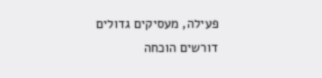פעילה, מעסיקים גדולים דורשים הוכחה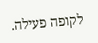לקופה פעילה.